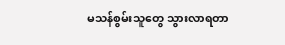မသန်စွမ်းသူတွေ သွားလာရတာ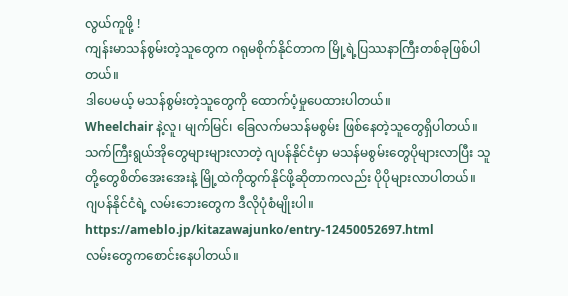လွယ်ကူဖို့ !
ကျန်းမာသန်စွမ်းတဲ့သူတွေက ဂရုမစိုက်နိုင်တာက မြို့ရဲ့ပြဿနာကြီးတစ်ခုဖြစ်ပါတယ်။
ဒါပေမယ့် မသန်စွမ်းတဲ့သူတွေကို ထောက်ပံ့မှုပေထားပါတယ်။
Wheelchair နဲ့လူ၊ မျက်မြင်၊ ခြေလက်မသန်မစွမ်း ဖြစ်နေတဲ့သူတွေရှိပါတယ်။
သက်ကြီးရွယ်အိုတွေများများလာတဲ့ ဂျပန်နိုင်ငံမှာ မသန်မစွမ်းတွေပိုများလာပြီး သူတို့တွေစိတ်အေးအေးနဲ့ မြို့ထဲကိုထွက်နိုင်ဖို့ဆိုတာကလည်း ပိုပိုများလာပါတယ်။
ဂျပန်နိုင်ငံရဲ့ လမ်းဘေးတွေက ဒီလိုပုံစံမျိုးပါ။
https://ameblo.jp/kitazawajunko/entry-12450052697.html
လမ်းတွေကစောင်းနေပါတယ်။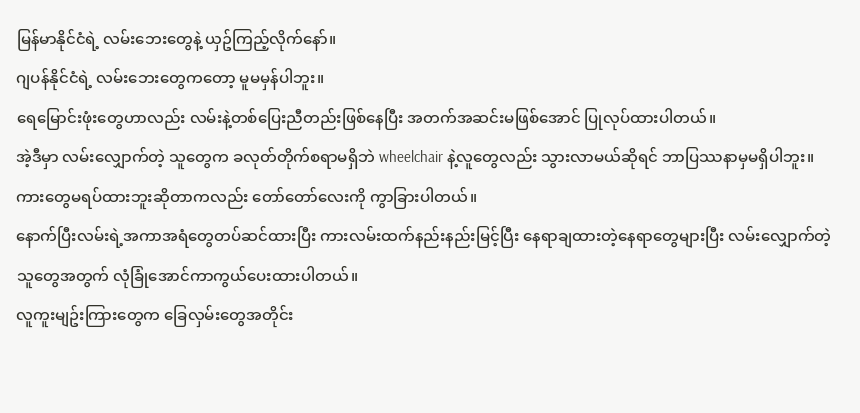မြန်မာနိုင်ငံရဲ့ လမ်းဘေးတွေနဲ့ ယှဥ်ကြည့်လိုက်နော်။
ဂျပန်နိုင်ငံရဲ့ လမ်းဘေးတွေကတော့ မူမမှန်ပါဘူး။
ရေမြောင်းဖုံးတွေဟာလည်း လမ်းနဲ့တစ်ပြေးညီတည်းဖြစ်နေပြီး အတက်အဆင်းမဖြစ်အောင် ပြုလုပ်ထားပါတယ်။
အဲ့ဒီမှာ လမ်းလျှောက်တဲ့ သူတွေက ခလုတ်တိုက်စရာမရှိဘဲ wheelchair နဲ့လူတွေလည်း သွားလာမယ်ဆိုရင် ဘာပြဿနာမှမရှိပါဘူး။
ကားတွေမရပ်ထားဘူးဆိုတာကလည်း တော်တော်လေးကို ကွာခြားပါတယ်။
နောက်ပြီးလမ်းရဲ့အကာအရံတွေတပ်ဆင်ထားပြီး ကားလမ်းထက်နည်းနည်းမြင့်ပြီး နေရာချထားတဲ့နေရာတွေများပြီး လမ်းလျှောက်တဲ့သူတွေအတွက် လုံခြုံအောင်ကာကွယ်ပေးထားပါတယ်။
လူကူးမျဥ်းကြားတွေက ခြေလှမ်းတွေအတိုင်း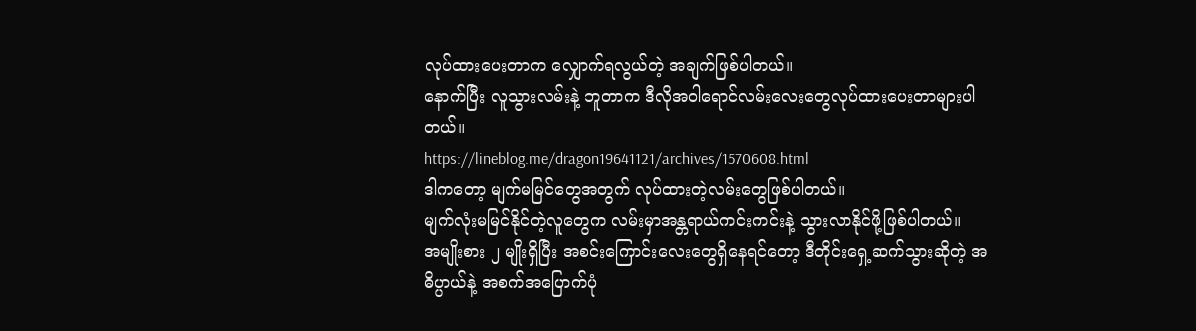လုပ်ထားပေးတာက လျှောက်ရလွယ်တဲ့ အချက်ဖြစ်ပါတယ်။
နောက်ပြီး လူသွားလမ်းနဲ့ ဘူတာက ဒီလိုအဝါရောင်လမ်းလေးတွေလုပ်ထားပေးတာများပါတယ်။
https://lineblog.me/dragon19641121/archives/1570608.html
ဒါကတော့ မျက်မမြင်တွေအတွက် လုပ်ထားတဲ့လမ်းတွေဖြစ်ပါတယ်။
မျက်လုံးမမြင်နိုင်တဲ့လူတွေက လမ်းမှာအန္တရာယ်ကင်းကင်းနဲ့ သွားလာနိုင်ဖို့ဖြစ်ပါတယ်။
အမျိုးစား ၂ မျိုးရှိပြီး အစင်းကြောင်းလေးတွေရှိနေရင်တော့ ဒီတိုင်းရှေ့ဆက်သွားဆိုတဲ့ အဓိပ္ပာယ်နဲ့ အစက်အပြောက်ပုံ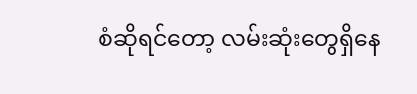စံဆိုရင်တော့ လမ်းဆုံးတွေရှိနေ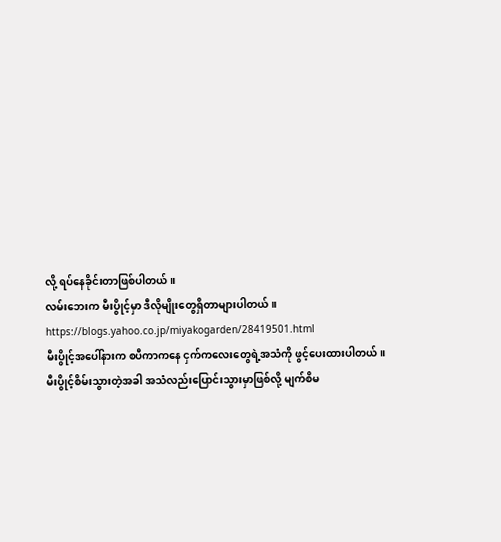လို့ ရပ်နေခိုင်းတာဖြစ်ပါတယ်။
လမ်းဘေးက မီးပွိုင့်မှာ ဒီလိုမျိုးတွေရှိတာများပါတယ်။
https://blogs.yahoo.co.jp/miyakogarden/28419501.html
မီးပွိုင့်အပေါ်နားက စပီကာကနေ ငှက်ကလေးတွေရဲ့အသံကို ဖွင့်ပေးထားပါတယ်။
မီးပွိုင့်စိမ်းသွားတဲ့အခါ အသံလည်းပြောင်းသွားမှာဖြစ်လို့ မျက်စိမ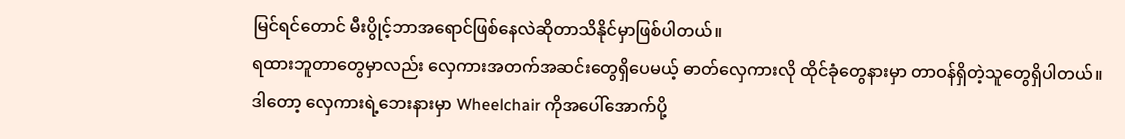မြင်ရင်တောင် မီးပွိုင့်ဘာအရောင်ဖြစ်နေလဲဆိုတာသိနိုင်မှာဖြစ်ပါတယ်။
ရထားဘူတာတွေမှာလည်း လှေကားအတက်အဆင်းတွေရှိပေမယ့် ဓာတ်လှေကားလို ထိုင်ခုံတွေနားမှာ တာဝန်ရှိတဲ့သူတွေရှိပါတယ်။
ဒါတော့ လှေကားရဲ့ဘေးနားမှာ Wheelchair ကိုအပေါ်အောက်ပို့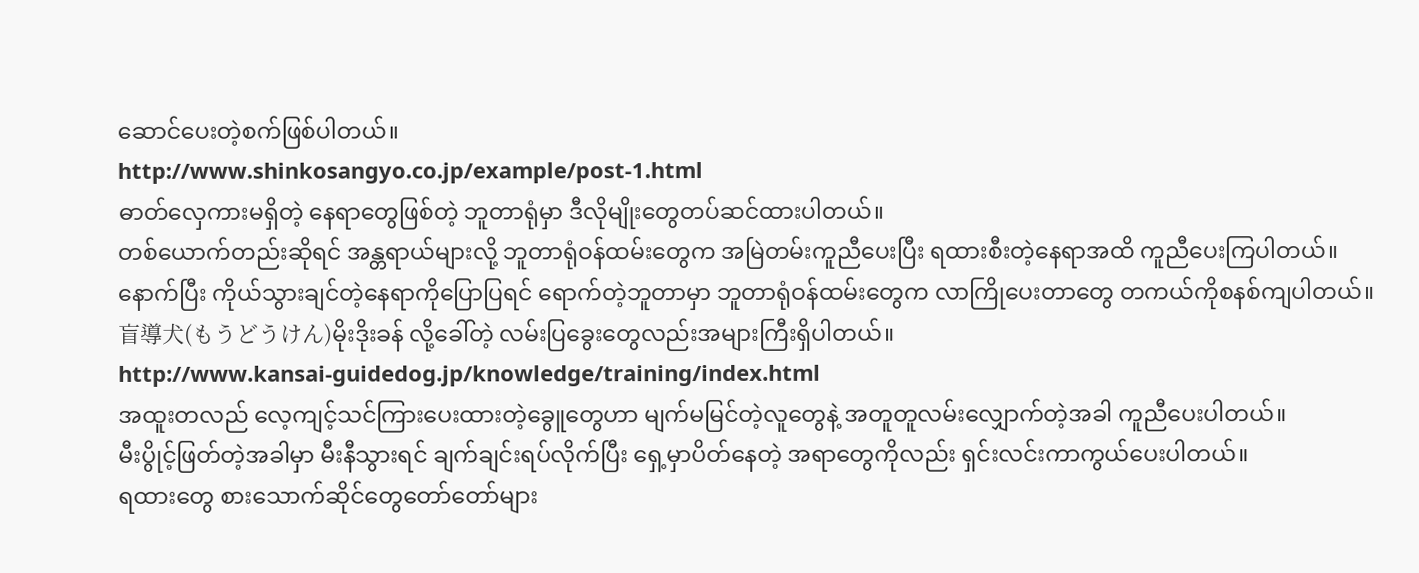ဆောင်ပေးတဲ့စက်ဖြစ်ပါတယ်။
http://www.shinkosangyo.co.jp/example/post-1.html
ဓာတ်လှေကားမရှိတဲ့ နေရာတွေဖြစ်တဲ့ ဘူတာရုံမှာ ဒီလိုမျိုးတွေတပ်ဆင်ထားပါတယ်။
တစ်ယောက်တည်းဆိုရင် အန္တရာယ်များလို့ ဘူတာရုံဝန်ထမ်းတွေက အမြဲတမ်းကူညီပေးပြီး ရထားစီးတဲ့နေရာအထိ ကူညီပေးကြပါတယ်။
နောက်ပြီး ကိုယ်သွားချင်တဲ့နေရာကိုပြောပြရင် ရောက်တဲ့ဘူတာမှာ ဘူတာရုံဝန်ထမ်းတွေက လာကြိုပေးတာတွေ တကယ်ကိုစနစ်ကျပါတယ်။
盲導犬(もうどうけん)မိုးဒိုးခန် လို့ခေါ်တဲ့ လမ်းပြခွေးတွေလည်းအများကြီးရှိပါတယ်။
http://www.kansai-guidedog.jp/knowledge/training/index.html
အထူးတလည် လေ့ကျင့်သင်ကြားပေးထားတဲ့ခွေူတွေဟာ မျက်မမြင်တဲ့လူတွေနဲ့ အတူတူလမ်းလျှောက်တဲ့အခါ ကူညီပေးပါတယ်။
မီးပွိုင့်ဖြတ်တဲ့အခါမှာ မီးနီသွားရင် ချက်ချင်းရပ်လိုက်ပြီး ရှေ့မှာပိတ်နေတဲ့ အရာတွေကိုလည်း ရှင်းလင်းကာကွယ်ပေးပါတယ်။
ရထားတွေ စားသောက်ဆိုင်တွေတော်တော်များ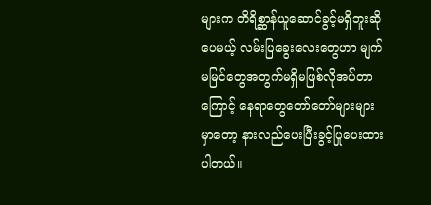များက တိရိစ္ဆာန်ယူဆောင်ခွင့်မရှိဘူးဆိုပေမယ့် လမ်းပြခွေးလေးတွေဟာ မျက်မမြင်တွေအတွက်မရှိမဖြစ်လိုအပ်တာကြောင့် နေရာတွေတော်တော်များများမှာတော့ နားလည်ပေးပြီးခွင့်ပြုပေးထားပါတယ်။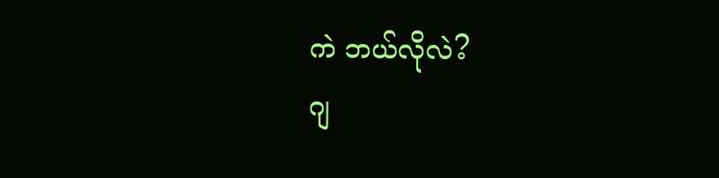ကဲ ဘယ်လိုလဲ?
ဂျ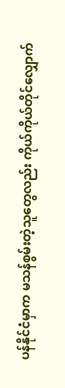ပန်နိုင်ငံမှာက မသန်စွမ်းတဲ့သူတွေလည်း ကိုယ်ကိုယ်တိုင်လျှောက်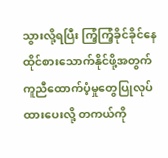သွားလို့ရပြီး ကြံ့ကြံ့ခိုင်ခိုင်နေထိုင်စားသောက်နိုင်ဖို့အတွက် ကူညီထောက်ပံ့မှုတွေပြုလုပ်ထားပေးလို့ တကယ်ကို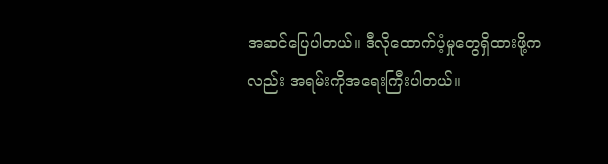အဆင်ပြေပါတယ်။ ဒီလိုထောက်ပံ့မှုတွေရှိထားဖို့ကလည်း အရမ်းကိုအရေးကြီးပါတယ်။